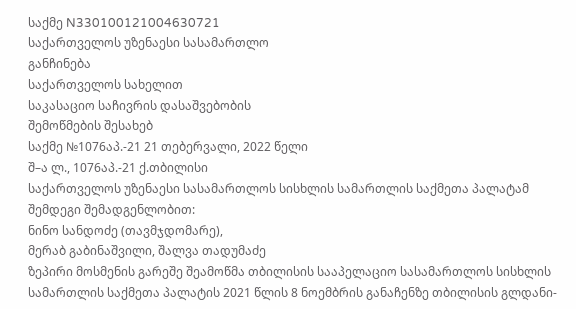საქმე N330100121004630721
საქართველოს უზენაესი სასამართლო
განჩინება
საქართველოს სახელით
საკასაციო საჩივრის დასაშვებობის
შემოწმების შესახებ
საქმე №1076აპ.-21 21 თებერვალი, 2022 წელი
შ–ა ლ., 1076აპ.-21 ქ.თბილისი
საქართველოს უზენაესი სასამართლოს სისხლის სამართლის საქმეთა პალატამ შემდეგი შემადგენლობით:
ნინო სანდოძე (თავმჯდომარე),
მერაბ გაბინაშვილი, შალვა თადუმაძე
ზეპირი მოსმენის გარეშე შეამოწმა თბილისის სააპელაციო სასამართლოს სისხლის სამართლის საქმეთა პალატის 2021 წლის 8 ნოემბრის განაჩენზე თბილისის გლდანი-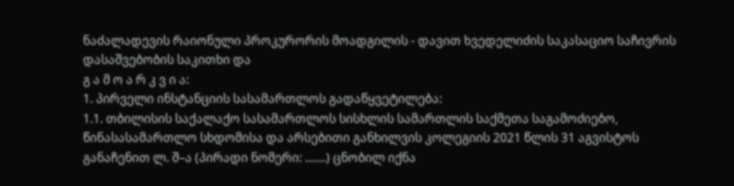ნაძალადევის რაიონული პროკურორის მოადგილის - დავით ხვედელიძის საკასაციო საჩივრის დასაშვებობის საკითხი და
გ ა მ ო ა რ კ ვ ი ა:
1. პირველი ინსტანციის სასამართლოს გადაწყვეტილება:
1.1. თბილისის საქალაქო სასამართლოს სისხლის სამართლის საქმეთა საგამოძიებო, წინასასამართლო სხდომისა და არსებითი განხილვის კოლეგიის 2021 წლის 31 აგვისტოს განაჩენით ლ. შ–ა (პირადი ნომერი: .......) ცნობილ იქნა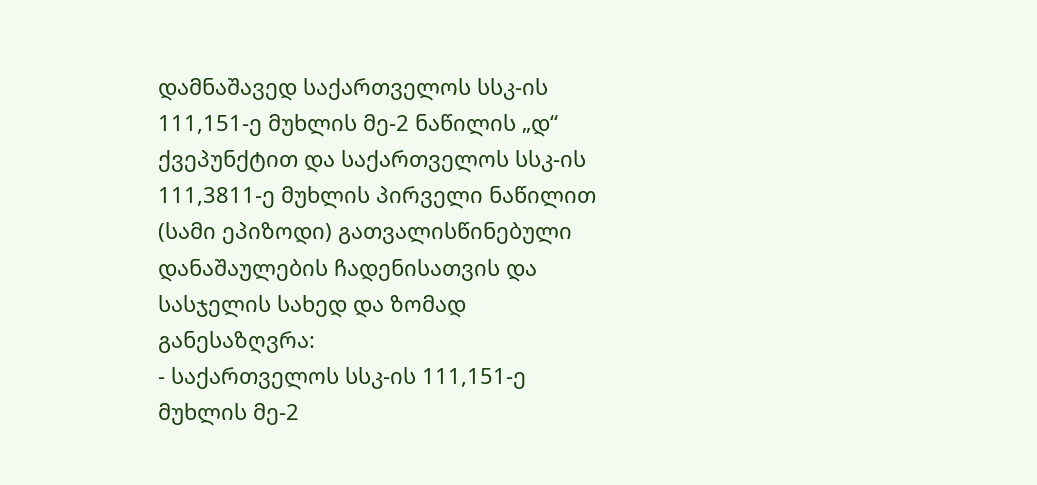დამნაშავედ საქართველოს სსკ-ის 111,151-ე მუხლის მე-2 ნაწილის „დ“ ქვეპუნქტით და საქართველოს სსკ-ის 111,3811-ე მუხლის პირველი ნაწილით (სამი ეპიზოდი) გათვალისწინებული დანაშაულების ჩადენისათვის და სასჯელის სახედ და ზომად განესაზღვრა:
- საქართველოს სსკ-ის 111,151-ე მუხლის მე-2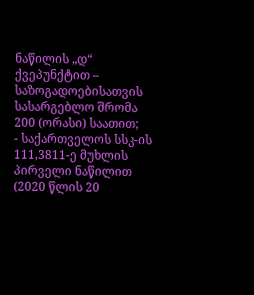ნაწილის „დ“ ქვეპუნქტით – საზოგადოებისათვის სასარგებლო შრომა 200 (ორასი) საათით;
- საქართველოს სსკ-ის 111,3811-ე მუხლის პირველი ნაწილით (2020 წლის 20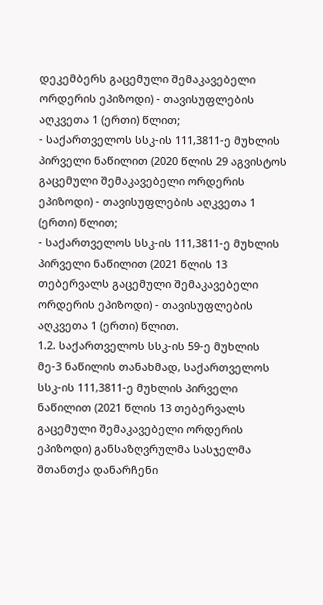დეკემბერს გაცემული შემაკავებელი ორდერის ეპიზოდი) - თავისუფლების აღკვეთა 1 (ერთი) წლით;
- საქართველოს სსკ-ის 111,3811-ე მუხლის პირველი ნაწილით (2020 წლის 29 აგვისტოს გაცემული შემაკავებელი ორდერის ეპიზოდი) - თავისუფლების აღკვეთა 1 (ერთი) წლით;
- საქართველოს სსკ-ის 111,3811-ე მუხლის პირველი ნაწილით (2021 წლის 13 თებერვალს გაცემული შემაკავებელი ორდერის ეპიზოდი) - თავისუფლების აღკვეთა 1 (ერთი) წლით.
1.2. საქართველოს სსკ-ის 59-ე მუხლის მე-3 ნაწილის თანახმად, საქართველოს სსკ-ის 111,3811-ე მუხლის პირველი ნაწილით (2021 წლის 13 თებერვალს გაცემული შემაკავებელი ორდერის ეპიზოდი) განსაზღვრულმა სასჯელმა შთანთქა დანარჩენი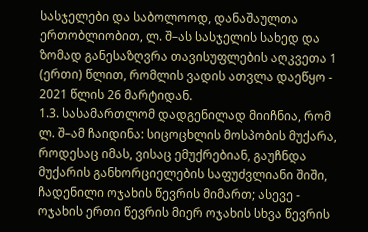სასჯელები და საბოლოოდ, დანაშაულთა ერთობლიობით, ლ. შ–ას სასჯელის სახედ და ზომად განესაზღვრა თავისუფლების აღკვეთა 1 (ერთი) წლით, რომლის ვადის ათვლა დაეწყო - 2021 წლის 26 მარტიდან.
1.3. სასამართლომ დადგენილად მიიჩნია, რომ ლ. შ–ამ ჩაიდინა: სიცოცხლის მოსპობის მუქარა, როდესაც იმას, ვისაც ემუქრებიან, გაუჩნდა მუქარის განხორციელების საფუძვლიანი შიში, ჩადენილი ოჯახის წევრის მიმართ; ასევე - ოჯახის ერთი წევრის მიერ ოჯახის სხვა წევრის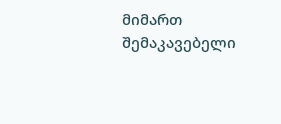მიმართ შემაკავებელი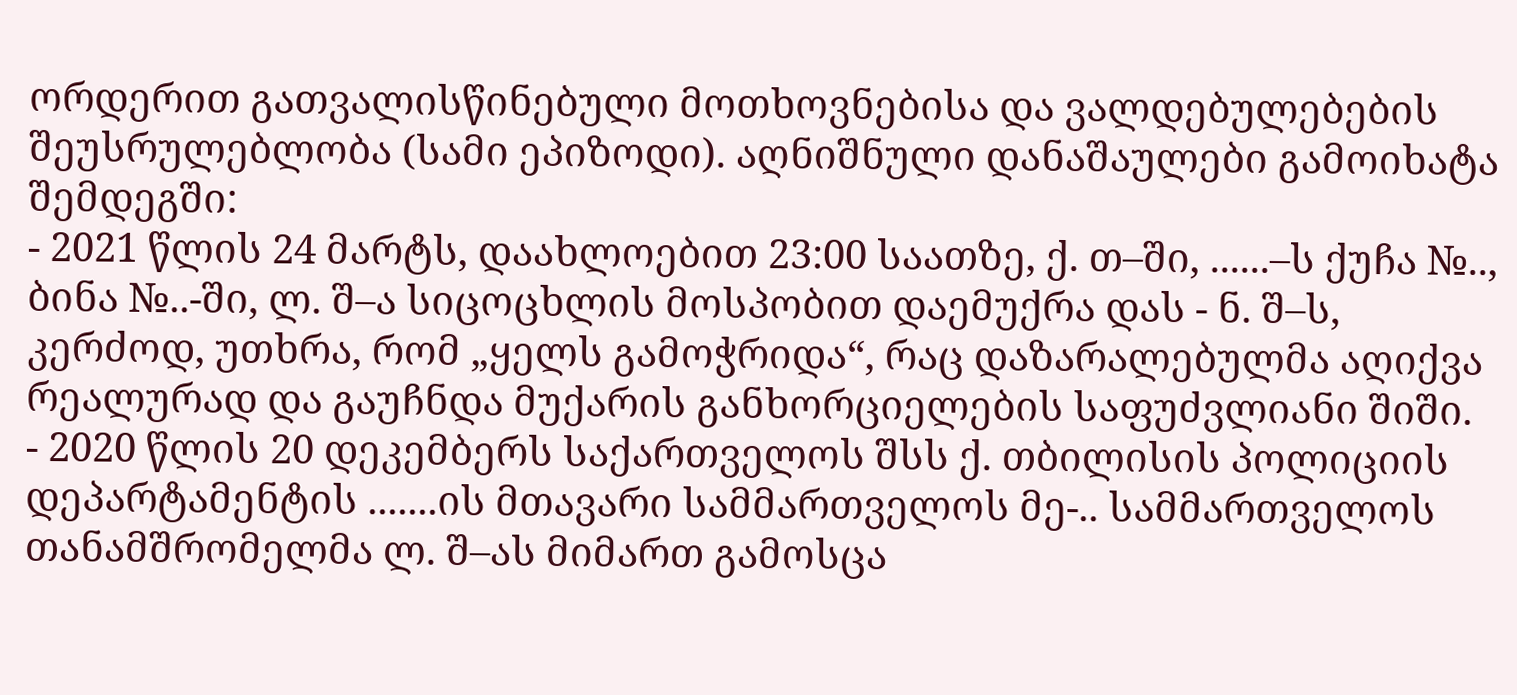ორდერით გათვალისწინებული მოთხოვნებისა და ვალდებულებების შეუსრულებლობა (სამი ეპიზოდი). აღნიშნული დანაშაულები გამოიხატა შემდეგში:
- 2021 წლის 24 მარტს, დაახლოებით 23:00 საათზე, ქ. თ–ში, ......–ს ქუჩა №.., ბინა №..-ში, ლ. შ–ა სიცოცხლის მოსპობით დაემუქრა დას - ნ. შ–ს, კერძოდ, უთხრა, რომ „ყელს გამოჭრიდა“, რაც დაზარალებულმა აღიქვა რეალურად და გაუჩნდა მუქარის განხორციელების საფუძვლიანი შიში.
- 2020 წლის 20 დეკემბერს საქართველოს შსს ქ. თბილისის პოლიციის დეპარტამენტის .......ის მთავარი სამმართველოს მე-.. სამმართველოს თანამშრომელმა ლ. შ–ას მიმართ გამოსცა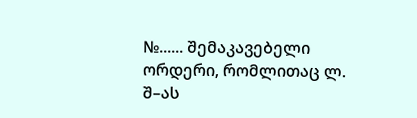№...... შემაკავებელი ორდერი, რომლითაც ლ. შ–ას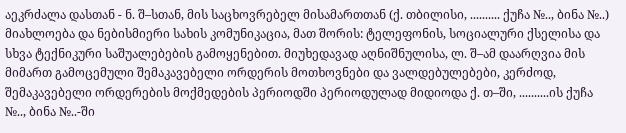აეკრძალა დასთან - ნ. შ–სთან, მის საცხოვრებელ მისამართთან (ქ. თბილისი, .......... ქუჩა №.., ბინა №..) მიახლოება და ნებისმიერი სახის კომუნიკაცია, მათ შორის: ტელეფონის, სოციალური ქსელისა და სხვა ტექნიკური საშუალებების გამოყენებით. მიუხედავად აღნიშნულისა, ლ. შ–ამ დაარღვია მის მიმართ გამოცემული შემაკავებელი ორდერის მოთხოვნები და ვალდებულებები, კერძოდ, შემაკავებელი ორდერების მოქმედების პერიოდში პერიოდულად მიდიოდა ქ. თ–ში, ..........ის ქუჩა №.., ბინა №..-ში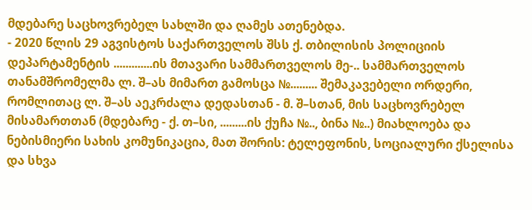მდებარე საცხოვრებელ სახლში და ღამეს ათენებდა.
- 2020 წლის 29 აგვისტოს საქართველოს შსს ქ. თბილისის პოლიციის დეპარტამენტის .............ის მთავარი სამმართველოს მე-.. სამმართველოს თანამშრომელმა ლ. შ–ას მიმართ გამოსცა №......... შემაკავებელი ორდერი, რომლითაც ლ. შ–ას აეკრძალა დედასთან - მ. შ–სთან, მის საცხოვრებელ მისამართთან (მდებარე - ქ. თ–სი, .........ის ქუჩა №.., ბინა №..) მიახლოება და ნებისმიერი სახის კომუნიკაცია, მათ შორის: ტელეფონის, სოციალური ქსელისა და სხვა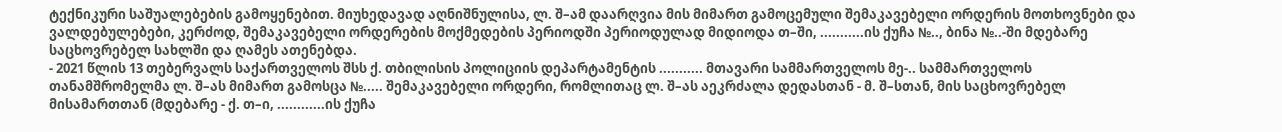ტექნიკური საშუალებების გამოყენებით. მიუხედავად აღნიშნულისა, ლ. შ–ამ დაარღვია მის მიმართ გამოცემული შემაკავებელი ორდერის მოთხოვნები და ვალდებულებები, კერძოდ, შემაკავებელი ორდერების მოქმედების პერიოდში პერიოდულად მიდიოდა თ–ში, ...........ის ქუჩა №.., ბინა №..-ში მდებარე საცხოვრებელ სახლში და ღამეს ათენებდა.
- 2021 წლის 13 თებერვალს საქართველოს შსს ქ. თბილისის პოლიციის დეპარტამენტის ........... მთავარი სამმართველოს მე-.. სამმართველოს თანამშრომელმა ლ. შ–ას მიმართ გამოსცა №..... შემაკავებელი ორდერი, რომლითაც ლ. შ–ას აეკრძალა დედასთან - მ. შ–სთან, მის საცხოვრებელ მისამართთან (მდებარე - ქ. თ–ი, ............ის ქუჩა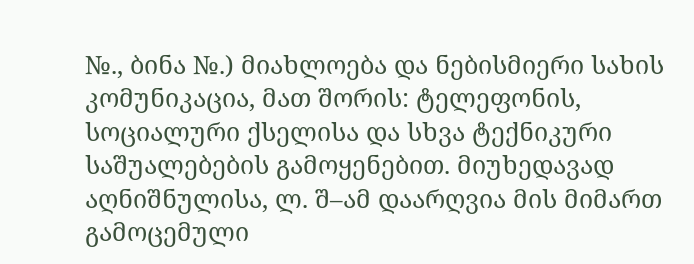№., ბინა №.) მიახლოება და ნებისმიერი სახის კომუნიკაცია, მათ შორის: ტელეფონის, სოციალური ქსელისა და სხვა ტექნიკური საშუალებების გამოყენებით. მიუხედავად აღნიშნულისა, ლ. შ–ამ დაარღვია მის მიმართ გამოცემული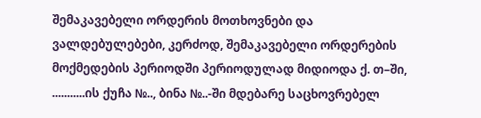შემაკავებელი ორდერის მოთხოვნები და ვალდებულებები, კერძოდ, შემაკავებელი ორდერების მოქმედების პერიოდში პერიოდულად მიდიოდა ქ. თ–ში, ...........ის ქუჩა №.., ბინა №..-ში მდებარე საცხოვრებელ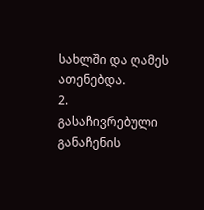სახლში და ღამეს ათენებდა.
2. გასაჩივრებული განაჩენის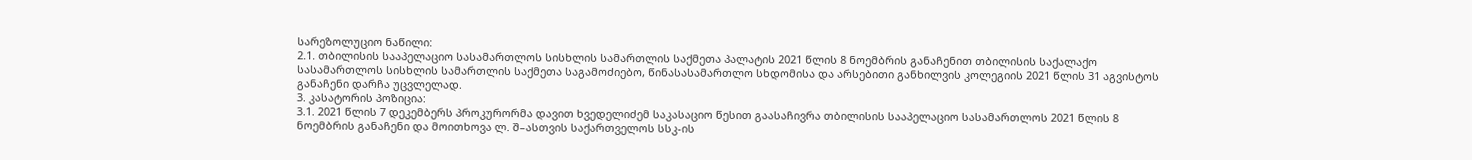სარეზოლუციო ნაწილი:
2.1. თბილისის სააპელაციო სასამართლოს სისხლის სამართლის საქმეთა პალატის 2021 წლის 8 ნოემბრის განაჩენით თბილისის საქალაქო სასამართლოს სისხლის სამართლის საქმეთა საგამოძიებო, წინასასამართლო სხდომისა და არსებითი განხილვის კოლეგიის 2021 წლის 31 აგვისტოს განაჩენი დარჩა უცვლელად.
3. კასატორის პოზიცია:
3.1. 2021 წლის 7 დეკემბერს პროკურორმა დავით ხვედელიძემ საკასაციო წესით გაასაჩივრა თბილისის სააპელაციო სასამართლოს 2021 წლის 8 ნოემბრის განაჩენი და მოითხოვა ლ. შ–ასთვის საქართველოს სსკ-ის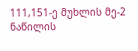111,151-ე მუხლის მე-2 ნაწილის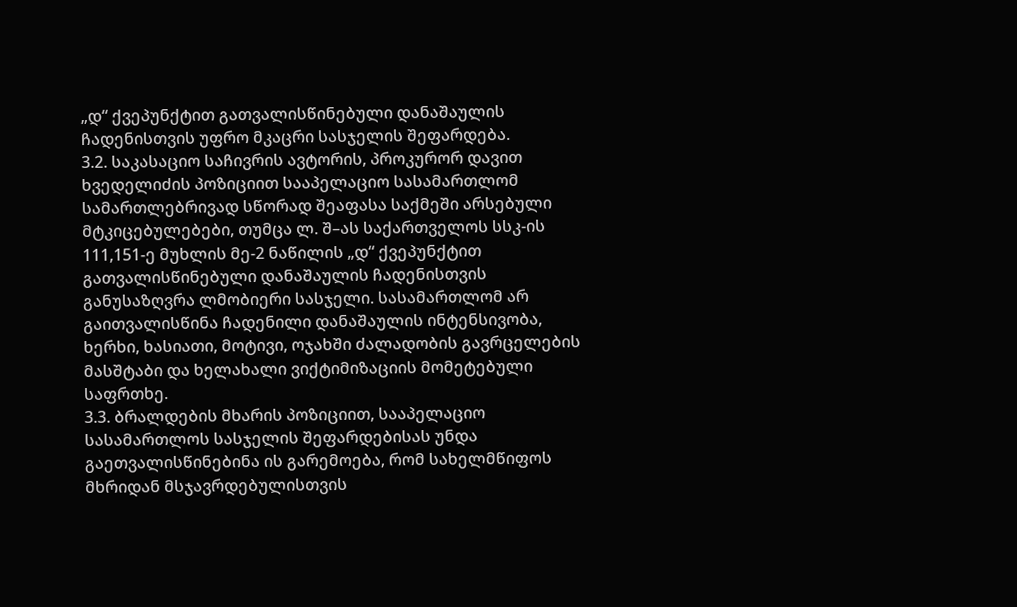„დ“ ქვეპუნქტით გათვალისწინებული დანაშაულის ჩადენისთვის უფრო მკაცრი სასჯელის შეფარდება.
3.2. საკასაციო საჩივრის ავტორის, პროკურორ დავით ხვედელიძის პოზიციით სააპელაციო სასამართლომ სამართლებრივად სწორად შეაფასა საქმეში არსებული მტკიცებულებები, თუმცა ლ. შ–ას საქართველოს სსკ-ის 111,151-ე მუხლის მე-2 ნაწილის „დ“ ქვეპუნქტით გათვალისწინებული დანაშაულის ჩადენისთვის განუსაზღვრა ლმობიერი სასჯელი. სასამართლომ არ გაითვალისწინა ჩადენილი დანაშაულის ინტენსივობა, ხერხი, ხასიათი, მოტივი, ოჯახში ძალადობის გავრცელების მასშტაბი და ხელახალი ვიქტიმიზაციის მომეტებული საფრთხე.
3.3. ბრალდების მხარის პოზიციით, სააპელაციო სასამართლოს სასჯელის შეფარდებისას უნდა გაეთვალისწინებინა ის გარემოება, რომ სახელმწიფოს მხრიდან მსჯავრდებულისთვის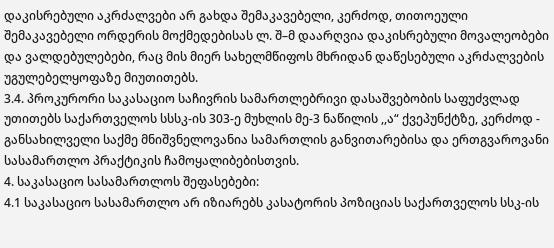დაკისრებული აკრძალვები არ გახდა შემაკავებელი, კერძოდ, თითოეული შემაკავებელი ორდერის მოქმედებისას ლ. შ–მ დაარღვია დაკისრებული მოვალეობები და ვალდებულებები, რაც მის მიერ სახელმწიფოს მხრიდან დაწესებული აკრძალვების უგულებელყოფაზე მიუთითებს.
3.4. პროკურორი საკასაციო საჩივრის სამართლებრივი დასაშვებობის საფუძვლად უთითებს საქართველოს სსსკ-ის 303-ე მუხლის მე-3 ნაწილის ,,ა“ ქვეპუნქტზე, კერძოდ - განსახილველი საქმე მნიშვნელოვანია სამართლის განვითარებისა და ერთგვაროვანი სასამართლო პრაქტიკის ჩამოყალიბებისთვის.
4. საკასაციო სასამართლოს შეფასებები:
4.1 საკასაციო სასამართლო არ იზიარებს კასატორის პოზიციას საქართველოს სსკ-ის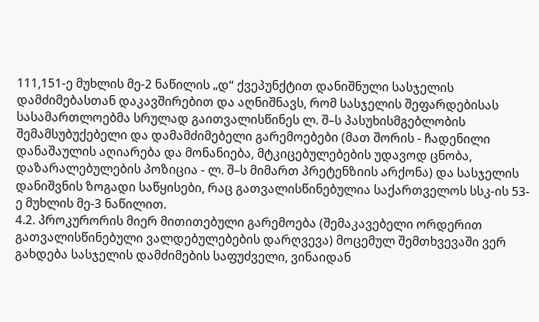111,151-ე მუხლის მე-2 ნაწილის „დ“ ქვეპუნქტით დანიშნული სასჯელის დამძიმებასთან დაკავშირებით და აღნიშნავს, რომ სასჯელის შეფარდებისას სასამართლოებმა სრულად გაითვალისწინეს ლ. შ–ს პასუხისმგებლობის შემამსუბუქებელი და დამამძიმებელი გარემოებები (მათ შორის - ჩადენილი დანაშაულის აღიარება და მონანიება, მტკიცებულებების უდავოდ ცნობა, დაზარალებულების პოზიცია - ლ. შ–ს მიმართ პრეტენზიის არქონა) და სასჯელის დანიშვნის ზოგადი საწყისები, რაც გათვალისწინებულია საქართველოს სსკ-ის 53-ე მუხლის მე-3 ნაწილით.
4.2. პროკურორის მიერ მითითებული გარემოება (შემაკავებელი ორდერით გათვალისწინებული ვალდებულებების დარღვევა) მოცემულ შემთხვევაში ვერ გახდება სასჯელის დამძიმების საფუძველი, ვინაიდან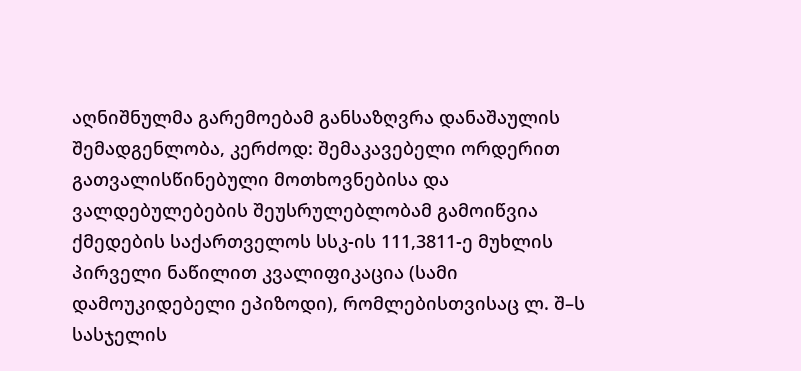აღნიშნულმა გარემოებამ განსაზღვრა დანაშაულის შემადგენლობა, კერძოდ: შემაკავებელი ორდერით გათვალისწინებული მოთხოვნებისა და ვალდებულებების შეუსრულებლობამ გამოიწვია ქმედების საქართველოს სსკ-ის 111,3811-ე მუხლის პირველი ნაწილით კვალიფიკაცია (სამი დამოუკიდებელი ეპიზოდი), რომლებისთვისაც ლ. შ–ს სასჯელის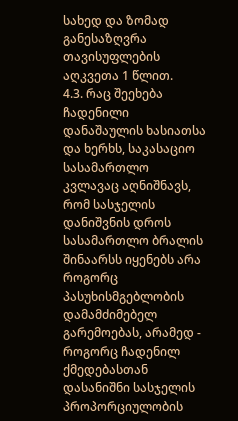სახედ და ზომად განესაზღვრა თავისუფლების აღკვეთა 1 წლით.
4.3. რაც შეეხება ჩადენილი დანაშაულის ხასიათსა და ხერხს, საკასაციო სასამართლო კვლავაც აღნიშნავს, რომ სასჯელის დანიშვნის დროს სასამართლო ბრალის შინაარსს იყენებს არა როგორც პასუხისმგებლობის დამამძიმებელ გარემოებას, არამედ - როგორც ჩადენილ ქმედებასთან დასანიშნი სასჯელის პროპორციულობის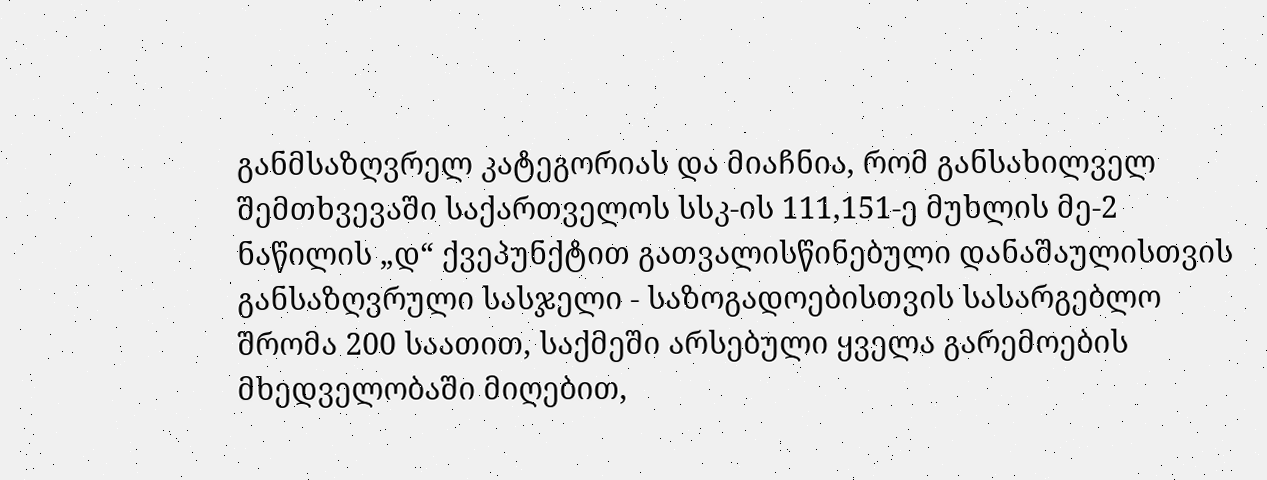განმსაზღვრელ კატეგორიას და მიაჩნია, რომ განსახილველ შემთხვევაში საქართველოს სსკ-ის 111,151-ე მუხლის მე-2 ნაწილის „დ“ ქვეპუნქტით გათვალისწინებული დანაშაულისთვის განსაზღვრული სასჯელი - საზოგადოებისთვის სასარგებლო შრომა 200 საათით, საქმეში არსებული ყველა გარემოების მხედველობაში მიღებით,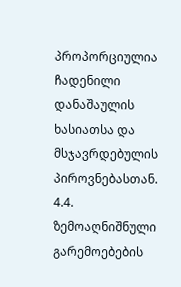პროპორციულია ჩადენილი დანაშაულის ხასიათსა და მსჯავრდებულის პიროვნებასთან.
4.4. ზემოაღნიშნული გარემოებების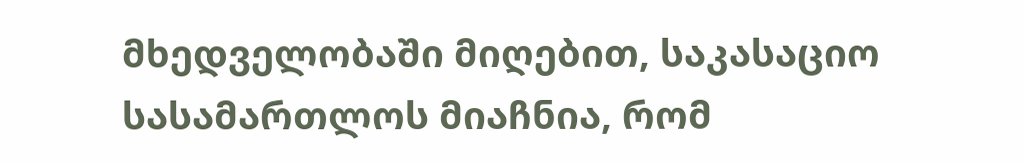მხედველობაში მიღებით, საკასაციო სასამართლოს მიაჩნია, რომ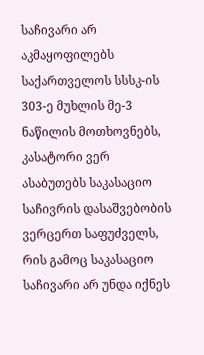საჩივარი არ აკმაყოფილებს საქართველოს სსსკ-ის 303-ე მუხლის მე-3 ნაწილის მოთხოვნებს, კასატორი ვერ ასაბუთებს საკასაციო საჩივრის დასაშვებობის ვერცერთ საფუძველს, რის გამოც საკასაციო საჩივარი არ უნდა იქნეს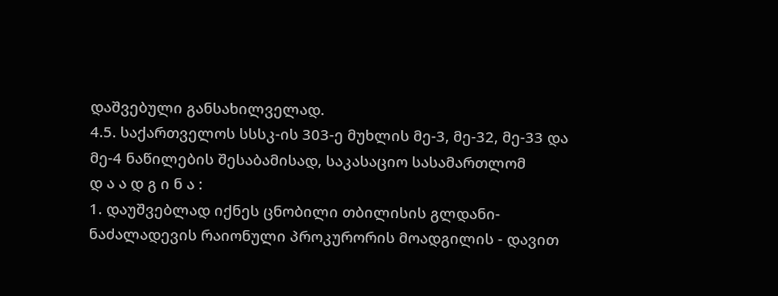დაშვებული განსახილველად.
4.5. საქართველოს სსსკ-ის 303-ე მუხლის მე-3, მე-32, მე-33 და მე-4 ნაწილების შესაბამისად, საკასაციო სასამართლომ
დ ა ა დ გ ი ნ ა :
1. დაუშვებლად იქნეს ცნობილი თბილისის გლდანი-ნაძალადევის რაიონული პროკურორის მოადგილის - დავით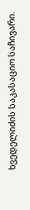ხვედელიძის საკასაციო საჩივარი.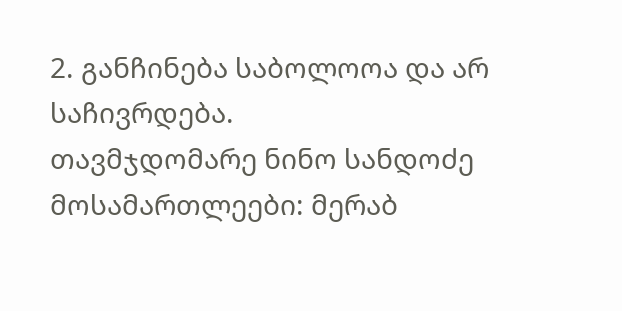2. განჩინება საბოლოოა და არ საჩივრდება.
თავმჯდომარე ნინო სანდოძე
მოსამართლეები: მერაბ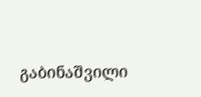გაბინაშვილი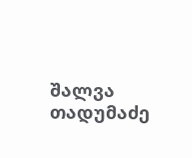შალვა თადუმაძე